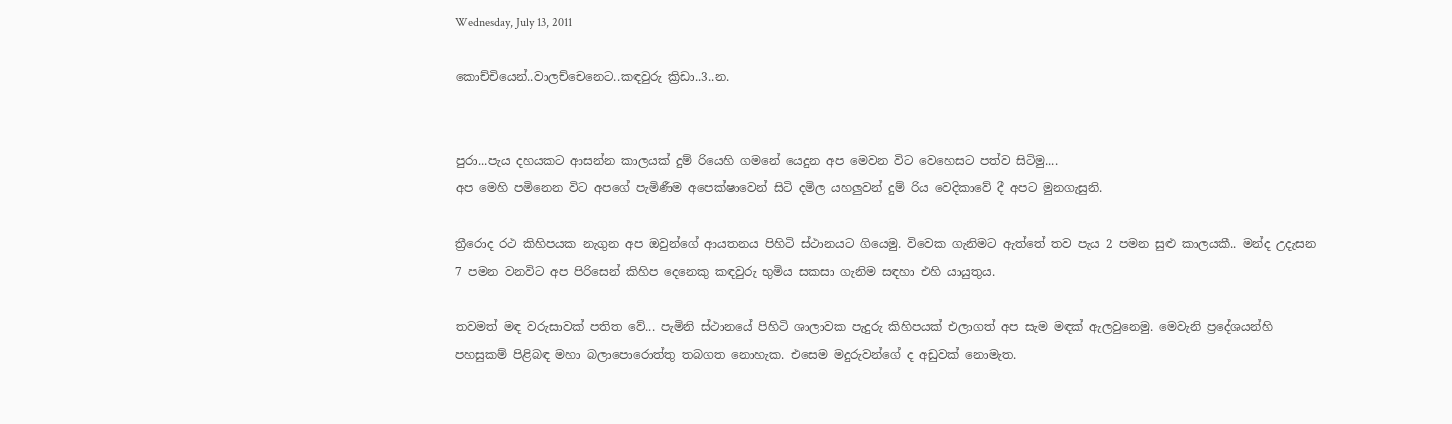Wednesday, July 13, 2011

කොච්චියෙන්..වාලච්චෙනෙට..කඳවුරු ක්‍රිඩා..3..න.


පුරා...පැය දහයකට ආසන්න කාලයක් දුම් රියෙහි ගමනේ යෙදුන අප මෙවන විට වෙහෙසට පත්ව සිටිමු....
අප මෙහි පමිනෙන විට අපගේ පැමිණීම අපෙක්ෂාවෙන් සිටි දමිල යහලුවන් දුම් රිය වෙදිකාවේ දී අපට මුනගැසුනි.

ත්‍රීරොද රථ කිහිපයක නැගුන අප ඔවුන්ගේ ආයතනය පිහිටි ස්ථානයට ගියෙමු. විවෙක ගැනිමට ඇත්තේ තව පැය 2 පමන සුළු කාලයකී.. මන්ද උදැසන 7 පමන වනවිට අප පිරිසෙන් කිහිප දෙනෙකු කඳවුරු භුමිය සකසා ගැනිම සඳහා එහි යායුතුය.

තවමත් මඳ වරුසාවක් පතිත වේ... පැමිනි ස්ථානයේ පිහිටි ශාලාවක පැදුරු කිහිපයක් එලාගත් අප සැම මඳක් ඇලවුනෙමු. මෙවැනි ප්‍රදේශයන්හි පහසුකම් පිළිබඳ මහා බලාපොරොත්තු තබගත නොහැක. එසෙම මදුරුවන්ගේ ද අඩුවක් නොමැත.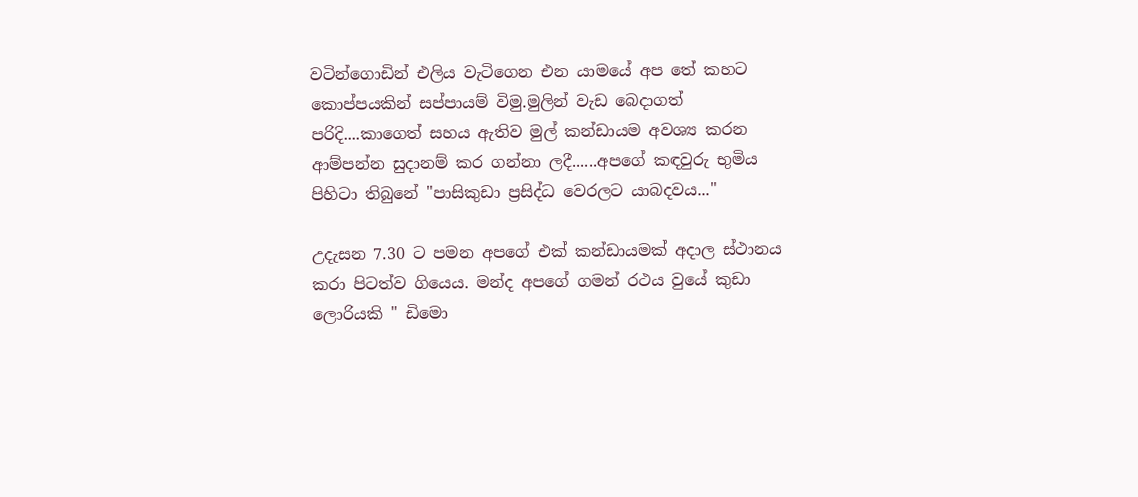වටින්ගොඩින් එලිය වැටිගෙන එන යාමයේ අප තේ කහට කොප්පයකින් සප්පායම් විමු.මුලින් වැඩ බෙදාගත් පරිදි....කාගෙත් සහය ඇතිව මුල් කන්ඩායම අවශ්‍ය කරන ආම්පන්න සුදානම් කර ගන්නා ලදී......අපගේ කඳවුරු භුමිය පිහිටා තිබුනේ "පාසිකුඩා ප්‍රසිද්ධ වෙරලට යාබදවය..."

උදැසන 7.30 ට පමන අපගේ එක් කන්ඩායමක් අදාල ස්ථානය කරා පිටත්ව ගියෙය. මන්ද අපගේ ගමන් රථය වුයේ කුඩා ලොරියකි " ඩිමො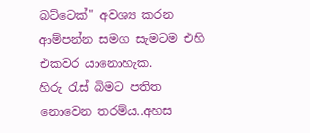බට්ටෙක්" අවශ්‍ය කරන ආම්පන්න සමග සැමටම එහි එකවර යානොහැක.
හිරු රැස් බිමට පතිත නොවෙන තරම්ය..අහස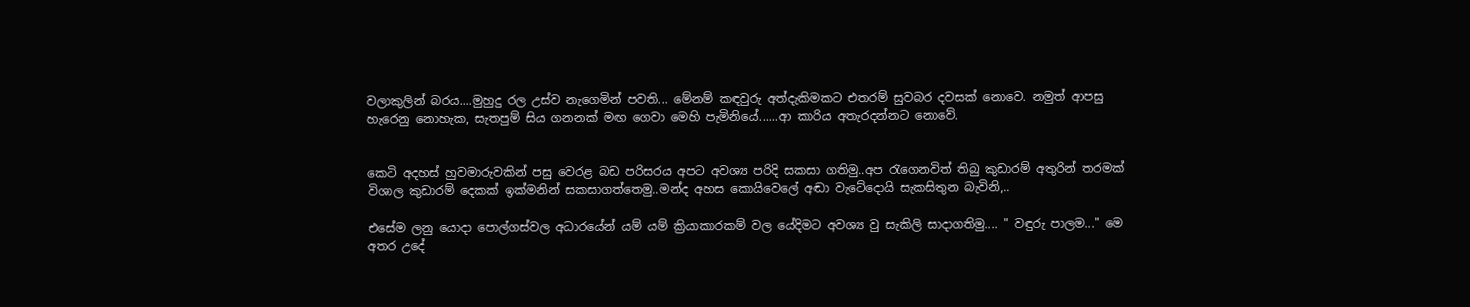වලාකුලින් බරය....මුහුදු රල උස්ව නැගෙමින් පවති... මේනම් කඳවුරු අත්දැකිමකට එතරම් සුවබර දවසක් නොවෙ. නමුත් ආපසු හැරෙනු නොහැක, සැතපුම් සිය ගනනක් මඟ ගෙවා මෙහි පැමිනියේ......ආ කාරිය අතැරදන්නට නොවේ.


කෙටි අදහස් හුවමාරුවකින් පසු වෙරළ බඩ පරිසරය අපට අවශ්‍ය පරිදි සකසා ගතිමු..අප රැගෙනවිත් තිබු කුඩාරම් අතුරින් තරමක් විශාල කුඩාරම් දෙකක් ඉක්මනින් සකසාගත්තෙමු..මන්ද අහස කොයිවෙලේ අඬා වැටේදොයි සැකසිතුන බැවිනි,..

එසේම ලනු යොදා පොල්ගස්වල අධාරයේන් යම් යම් ක්‍රියාකාරකම් වල යේදිමට අවශ්‍ය වු සැකිලි සාදාගතිමු.... " වඳුරු පාලම..." මෙ අතර උදේ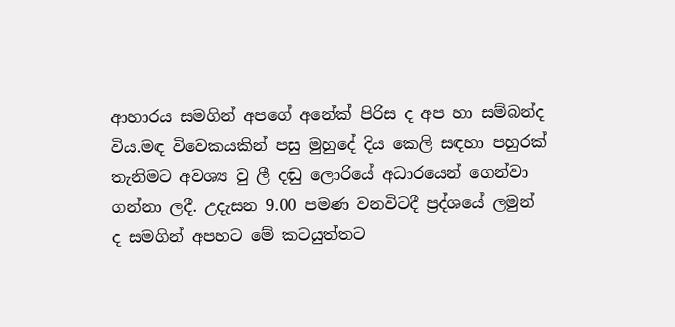ආහාරය සමගින් අපගේ අනේක් පිරිස ද අප හා සම්බන්ද විය.මඳ විවෙකයකින් පසු මුහුදේ දිය කෙලි සඳහා පහුරක් තැනිමට අවශ්‍ය වු ලී දඬු ලොරියේ අධාරයෙන් ගෙන්වා ගන්නා ලදී. උදැසන 9.00 පමණ වනවිටදී ප්‍රද්ශයේ ලමුන් ද සමගින් අපහට මේ කටයුත්තට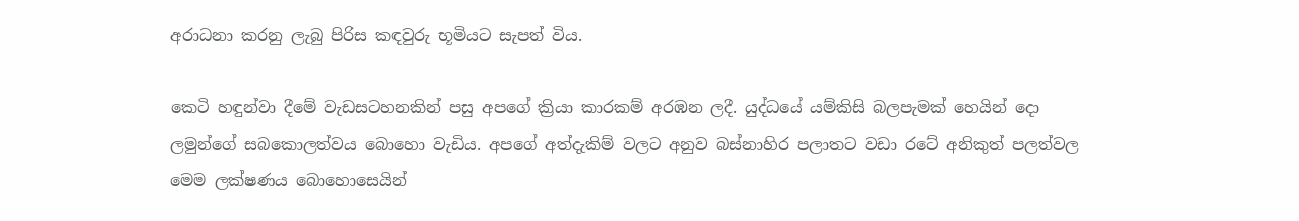අරාධනා කරනු ලැබු පිරිස කඳවුරු භූමියට සැපත් විය.

කෙටි හඳුන්වා දීමේ වැඩසටහනකින් පසු අපගේ ක්‍රියා කාරකම් අරඹන ලදී. යුද්ධයේ යම්කිසි බලපැමක් හෙයින් දො ලමුන්ගේ සබකොලත්වය බොහො වැඩිය. අපගේ අත්දැකිම් වලට අනුව බස්නාහිර පලාතට වඩා රටේ අනිකුත් පලත්වල මෙම ලක්ෂණය බොහොසෙයින්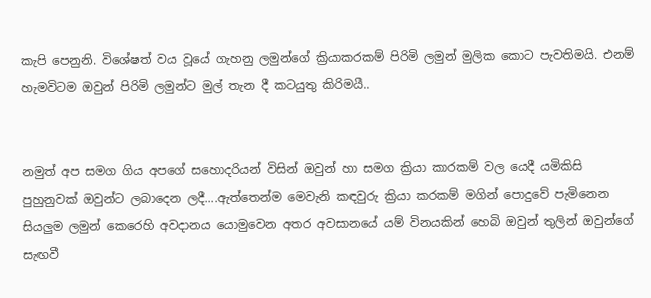කැපි පෙනුනි. විශේෂත් වය වූයේ ගැහනු ලමුන්ගේ ක්‍රියාකරකම් පිරිමි ලමුන් මුලික කොට පැවතිමයි. එනම් හැමවිටම ඔවුන් පිරිමි ලමුන්ට මුල් තැන දී කටයුතු කිරිමයී..


නමුත් අප සමග ගිය අපගේ සහොදරියන් විසින් ඔවුන් හා සමග ක්‍රියා කාරකම් වල යෙදී යමිකිසි පුහුනුවක් ඔවුන්ට ලබාදෙන ලදී....ඇත්තෙන්ම මෙවැනි කඳවුරු ක්‍රියා කරකම් මගින් පොදුවේ පැමිනෙන සියලුම ලමුන් කෙරෙහි අවදානය යොමුවෙන අතර අවසානයේ යම් විනයකින් හෙබි ඔවුන් තුලින් ඔවුන්ගේ සැඟවී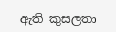ඇති කුසලතා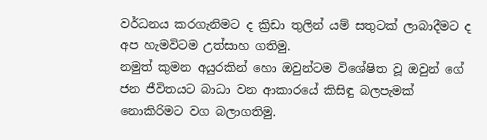වර්ධනය කරගැනිමට ද ක්‍රිඩා තුලින් යම් සතුටක් ලාබාදීමට ද අප හැමවිටම උත්සාහ ගතිමු.
නමුත් කුමන අයුරකින් හො ඔවුන්ටම විශේෂිත වූ ඔවුන් ගේ ජන ජීවිතයට බාධා වන ආකාරයේ කිසිඳු බලපැමක් නොකිරිමට වග බලාගතිමු.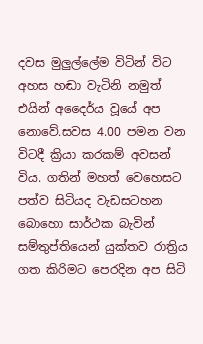දවස මුලුල්ලේම විටින් විට අහස හඬා වැටිනි නමුත් එයින් අදෛර්ය වූයේ අප නොවේ.සවස 4.00 පමන වන විටදී ක්‍රියා කරකම් අවසන් විය. ගතින් මහත් වෙහෙසට පත්ව සිටියද වැඩසටහන බොහො සාර්ථක බැවින් සම්තුප්තියෙන් යුක්තව රාත්‍රිය ගත කිරිමට පෙරදින අප සිටි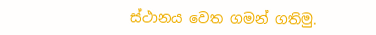ස්ථානය වෙත ගමන් ගතිමු.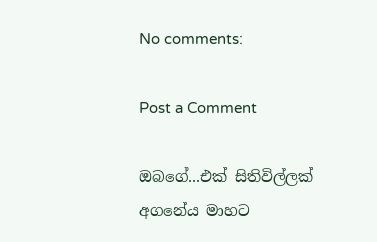No comments:

Post a Comment

ඔබගේ...එක් සිතිවිල්ලක් අගනේය මාහට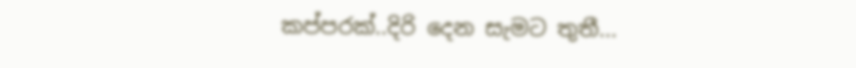කප්පරක්..දිරි දෙන සැමට තුතී...